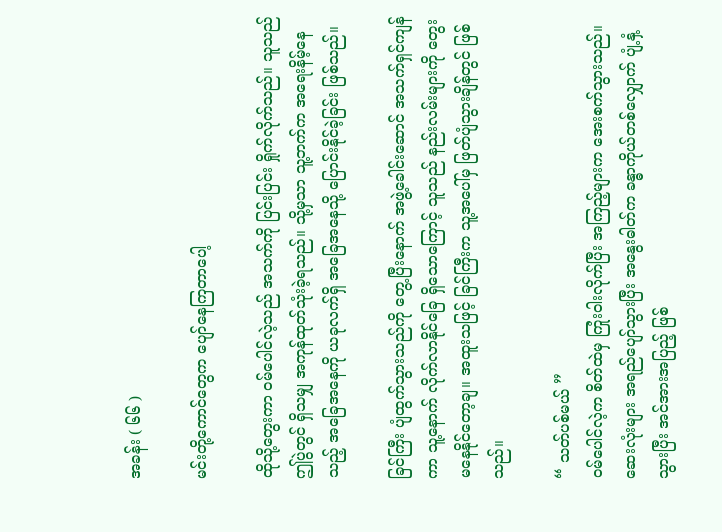အခန်း ( ၆၆ )

မင်းတို့ကောင်တွေက ပျော်နေကြတာပေါ့

ထိုသို့တွေးကာ ဝမ်ပေါင်လဲ့သည် အသက်ကို ပြင်းပြင်း ရှိုက်လိုက်သည်။ သူသည် ဤပွဲတွင် ရှိသမျှ အကုန်ထုတ်သုံးခဲ့ရသည်။ သို့မှသာ သူ့ဘက်က အရေးနိမ့်နေသည့် အခြေအနေကို ယခုလက်ရှိ အခြေအနေသို့ ပြောင်းနိုင်ခဲ့ခြင်း ဖြစ်သည်။

ခြင်ကြီး ပျံထွက်သွားသည်ကို တွေ့ပြီးနောက် အဖွဲ့ခေါင်းဆောင် အသက်ရှင်ကျန်ကာ သူ့နောက် လိုက်လာနိုင်ခြေ ရှိသောကြောင့် သူသည် နည်းလမ်းများကို တွေးမနေနိုင်တော့ချ။ အထူးသဖြင့် ခြင်ကြီးက သူ့အပေါ်မှ ဖြတ်ပျံသွားချိန်တွင် ဖြစ်သည်။

“ သတ်ပစ်မယ် ”
ဝမ်ပေါင်လဲ့က စိတ်ထဲမှ ကြုံးဝါးလိုက်ပြီး အကြည့်များက အေးစက်သွားသည်။ ဆေးလုံးများ အရည်ပျော်သွားပြီး အနွေးဓါတ်က ခန္ဓာကိုယ်တစ်လျှောက် ပျံ့နှံ့သွားပြီး အင်အားအပြည့် ဖြစ်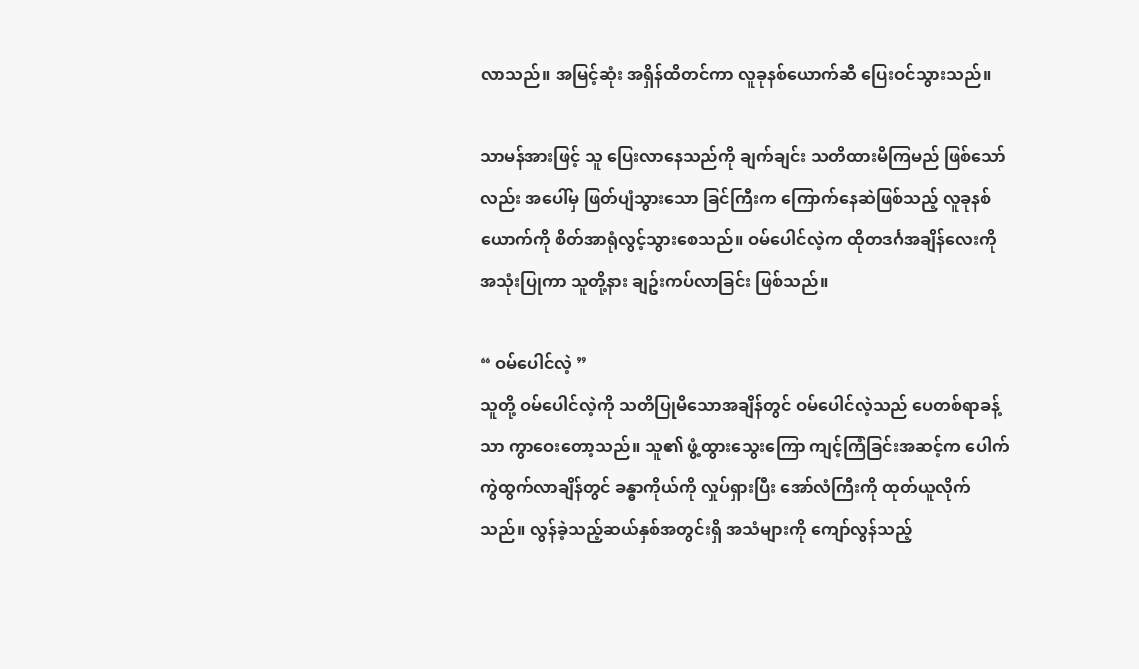လာသည်။ အမြင့်ဆုံး အရှိန်ထိတင်ကာ လူခုနစ်ယောက်ဆီ ပြေးဝင်သွားသည်။

သာမန်အားဖြင့် သူ ပြေးလာနေသည်ကို ချက်ချင်း သတိထားမိကြမည် ဖြစ်သော်လည်း အပေါ်မှ ဖြတ်ပျံသွားသော ခြင်ကြီးက ကြောက်နေဆဲဖြစ်သည့် လူခုနစ်ယောက်ကို စိတ်အာရုံလွင့်သွားစေသည်။ ဝမ်ပေါင်လဲ့က ထိုတဒင်္ဂအချိန်လေးကို အသုံးပြုကာ သူတို့နား ချဥ်းကပ်လာခြင်း ဖြစ်သည်။

“ ဝမ်ပေါင်လဲ့ ”
သူတို့ ဝမ်ပေါင်လဲ့ကို သတိပြုမိသောအချိန်တွင် ဝမ်ပေါင်လဲ့သည် ပေတစ်ရာခန့်သာ ကွာဝေးတော့သည်။ သူ၏ ဖွံ့ထွားသွေးကြော ကျင့်ကြံခြင်းအဆင့်က ပေါက်ကွဲထွက်လာချိန်တွင် ခန္ဓာကိုယ်ကို လှုပ်ရှားပြီး အော်လံကြီးကို ထုတ်ယူလိုက်သည်။ လွန်ခဲ့သည့်ဆယ်နှစ်အတွင်းရှိ အသံများကို ကျော်လွန်သည့်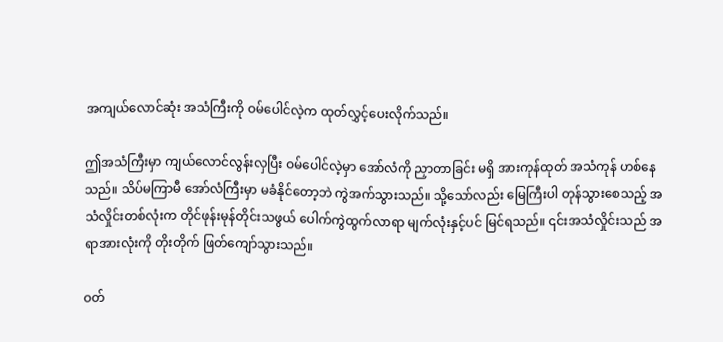အကျယ်လောင်ဆုံး အသံကြီးကို ဝမ်ပေါင်လဲ့က ထုတ်လွှင့်ပေးလိုက်သည်။

ဤအသံကြီးမှာ ကျယ်လောင်လွန်းလှပြီး ဝမ်ပေါင်လဲ့မှာ အော်လံကို ညှာတာခြင်း မရှိ အားကုန်ထုတ် အသံကုန် ဟစ်နေသည်။ သိပ်မကြာမီ အော်လံကြီးမှာ မခံနိုင်တော့ဘဲ ကွဲအက်သွားသည်။ သို့သော်လည်း မြေကြီးပါ တုန်သွားစေသည့် အသံလှိုင်းတစ်လုံးက တိုင်ဖုန်းမုန်တိုင်းသဖွယ် ပေါက်ကွဲထွက်လာရာ မျက်လုံးနှင့်ပင် မြင်ရသည်။ ၎င်းအသံလှိုင်းသည် အရာအားလုံးကို တိုးတိုက် ဖြတ်ကျော်သွားသည်။

ဝတ်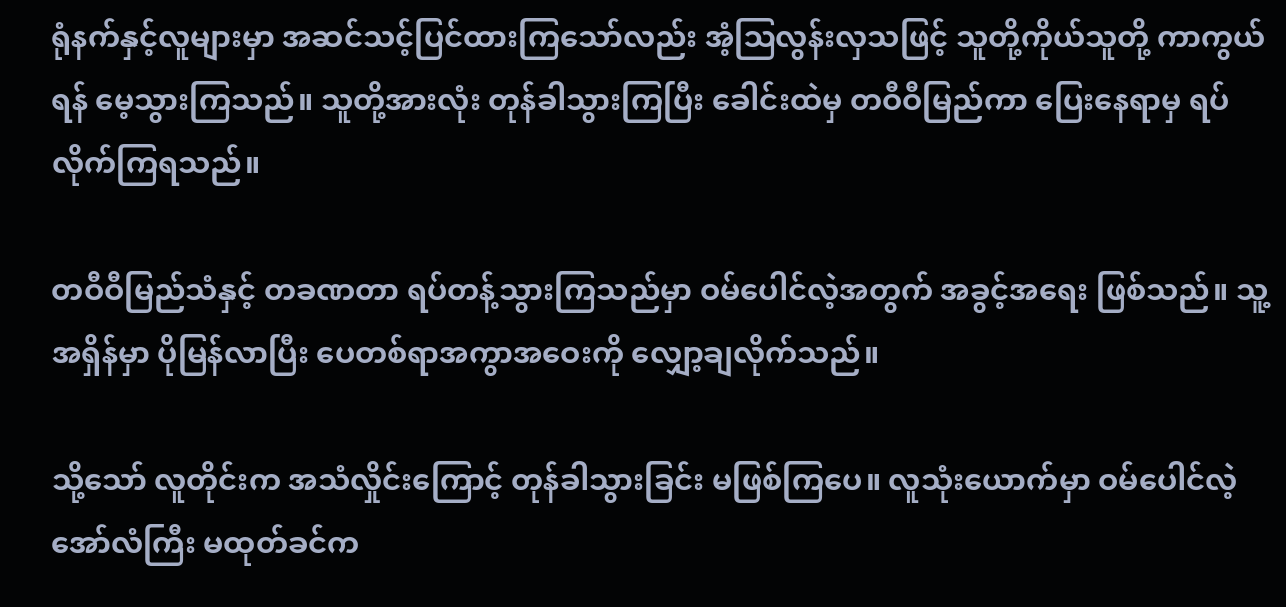ရုံနက်နှင့်လူများမှာ အဆင်သင့်ပြင်ထားကြသော်လည်း အံ့ဩလွန်းလှသဖြင့် သူတို့ကိုယ်သူတို့ ကာကွယ်ရန် မေ့သွားကြသည်။ သူတို့အားလုံး တုန်ခါသွားကြပြီး ခေါင်းထဲမှ တဝီဝီမြည်ကာ ပြေးနေရာမှ ရပ်လိုက်ကြရသည်။

တဝီဝီမြည်သံနှင့် တခဏတာ ရပ်တန့်သွားကြသည်မှာ ဝမ်ပေါင်လဲ့အတွက် အခွင့်အရေး ဖြစ်သည်။ သူ့အရှိန်မှာ ပိုမြန်လာပြီး‌ ပေတစ်ရာအကွာအဝေးကို လျှော့ချလိုက်သည်။

သို့သော် လူတိုင်းက အသံလှိုင်းကြောင့် တုန်ခါသွားခြင်း မဖြစ်ကြပေ။ လူသုံးယောက်မှာ ဝမ်ပေါင်လဲ့ အော်လံကြီး မထုတ်ခင်က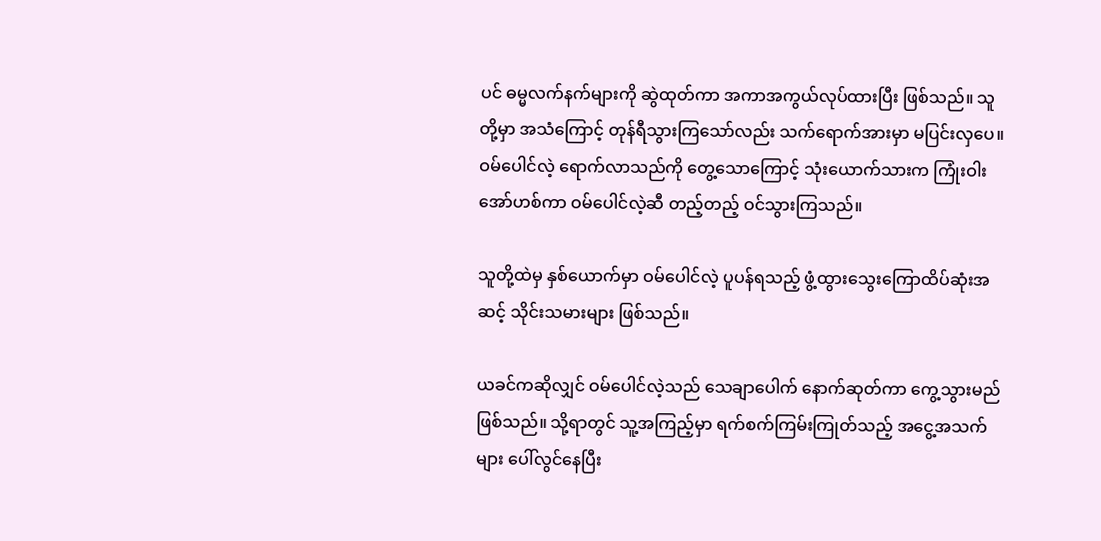ပင် ဓမ္မလက်နက်များကို ဆွဲထုတ်ကာ အကာအကွယ်လုပ်ထားပြီး ဖြစ်သည်။ သူတို့မှာ အသံကြောင့် တုန်ရီသွားကြသော်လည်း သက်ရောက်အားမှာ မပြင်းလှပေ။ ဝမ်ပေါင်လဲ့ ရောက်လာသည်ကို တွေ့သောကြောင့် သုံးယောက်သားက ကြုံးဝါးအော်ဟစ်ကာ ဝမ်ပေါင်လဲ့ဆီ တည့်တည့် ဝင်သွားကြသည်။

သူတို့ထဲမှ နှစ်ယောက်မှာ ဝမ်ပေါင်လဲ့ ပူပန်ရသည့် ဖွံ့ထွားသွေးကြောထိပ်ဆုံးအဆင့် သိုင်းသမားများ ဖြစ်သည်။

ယခင်ကဆိုလျှင် ဝမ်ပေါင်လဲ့သည် သေချာပေါက် နောက်ဆုတ်ကာ ကွေ့သွားမည် ဖြစ်သည်။ သို့ရာတွင် သူ့အကြည့်မှာ ရက်စက်ကြမ်းကြုတ်သည့် အငွေ့အသက်များ ပေါ်လွင်နေပြီး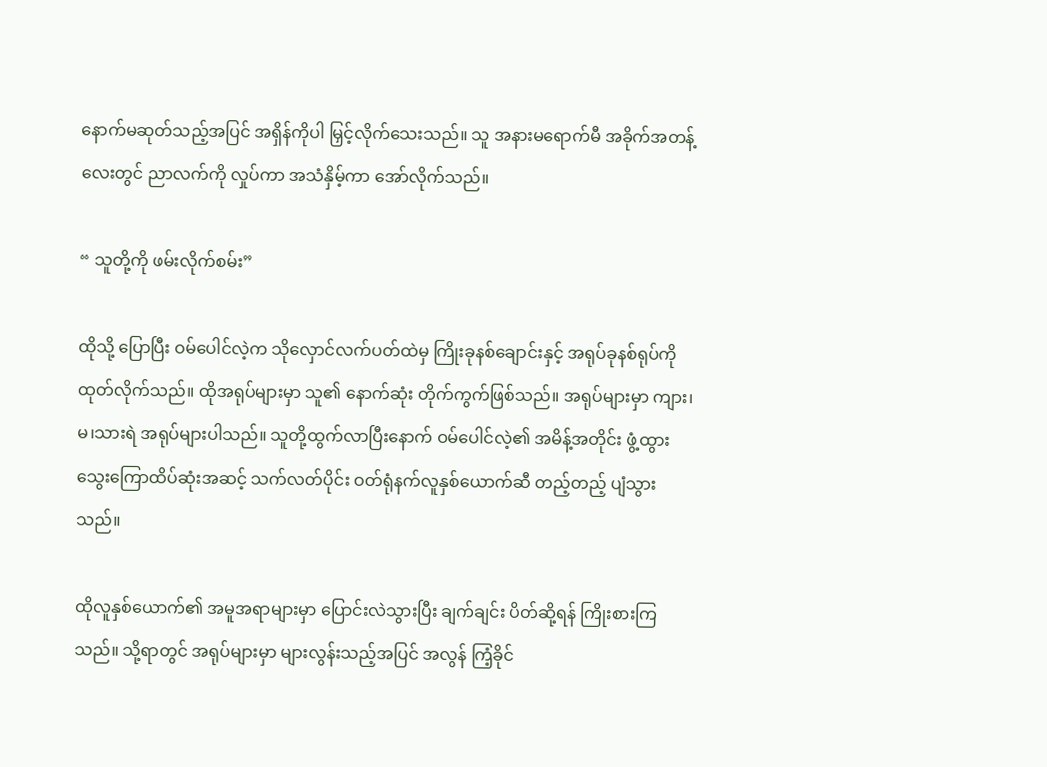နောက်မဆုတ်သည့်အပြင် အရှိန်ကိုပါ မြှင့်လိုက်သေးသည်။ သူ အနားမရောက်မီ အခိုက်အတန့်လေးတွင် ညာလက်ကို လှုပ်ကာ အသံနှိမ့်ကာ အော်လိုက်သည်။

“ သူတို့ကို ဖမ်းလိုက်စမ်း”

ထိုသို့ ပြောပြီး ဝမ်ပေါင်လဲ့က သိုလှောင်လက်ပတ်ထဲမှ ကြိုးခုနစ်ချောင်းနှင့် အရုပ်ခုနစ်ရုပ်ကို ထုတ်လိုက်သည်။ ထိုအရုပ်များမှာ သူ၏ နောက်ဆုံး တိုက်ကွက်ဖြစ်သည်။ အရုပ်များမှာ ကျား၊မ၊သားရဲ အရုပ်များပါသည်။ သူတို့ထွက်လာပြီးနောက် ဝမ်ပေါင်လဲ့၏ အမိန့်အတိုင်း ဖွံ့ထွားသွေးကြောထိပ်ဆုံးအဆင့် သက်လတ်ပိုင်း ဝတ်ရုံနက်လူနှစ်ယောက်ဆီ တည့်တည့် ပျံသွားသည်။

ထိုလူနှစ်ယောက်၏ အမူအရာများမှာ ပြောင်းလဲသွားပြီး ချက်ချင်း ပိတ်ဆို့ရန် ကြိုးစားကြသည်။ သို့ရာတွင် အရုပ်များမှာ များလွန်းသည့်အပြင် အလွန် ကြံ့ခိုင်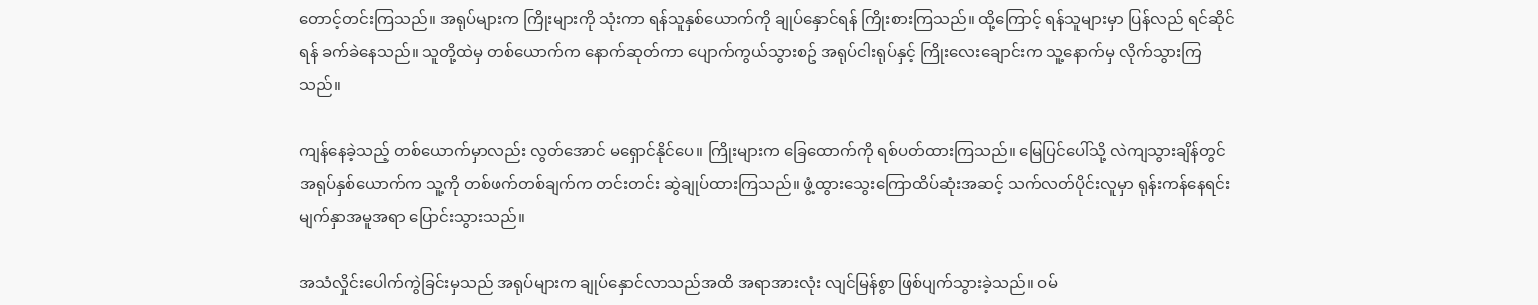တောင့်တင်းကြသည်။ အရုပ်များက ကြိုးများကို သုံးကာ ရန်သူနှစ်ယောက်ကို ချုပ်နှောင်ရန် ကြိုးစားကြသည်။ ထို့ကြောင့် ရန်သူများမှာ ပြန်လည် ရင်ဆိုင်ရန် ခက်ခဲနေသည်။ သူတို့ထဲမှ တစ်ယောက်က နောက်ဆုတ်ကာ ပျောက်ကွယ်သွားစဥ် အရုပ်ငါးရုပ်နှင့် ကြိုးလေးချောင်းက သူ့နောက်မှ လိုက်သွားကြသည်။

ကျန်နေခဲ့သည့် တစ်ယောက်မှာလည်း လွတ်အောင် မရှောင်နိုင်ပေ။ ကြိုးများက ခြေထောက်ကို ရစ်ပတ်ထားကြသည်။ မြေပြင်ပေါ်သို့ လဲကျသွားချိန်တွင် အရုပ်နှစ်ယောက်က သူ့ကို တစ်ဖက်တစ်ချက်က တင်းတင်း ဆွဲချုပ်ထားကြသည်။ ဖွံ့ထွားသွေးကြောထိပ်ဆုံးအဆင့် သက်လတ်ပိုင်းလူမှာ ရုန်းကန်နေရင်း မျက်နှာအမူအရာ ပြောင်းသွားသည်။

အသံလှိုင်းပေါက်ကွဲခြင်းမှသည် အရုပ်များက ချုပ်နှောင်လာသည်အထိ အရာအားလုံး လျင်မြန်စွာ ဖြစ်ပျက်သွားခဲ့သည်။ ဝမ်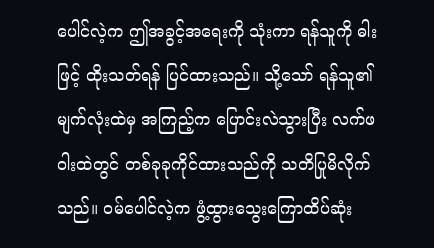ပေါင်လဲ့က ဤအခွင့်အရေးကို သုံးကာ ရန်သူကို ဓါးဖြင့် ထိုးသတ်ရန် ပြင်ထားသည်။ သို့သော် ရန်သူ၏ မျက်လုံးထဲမှ အကြည့်က ပြောင်းလဲသွားပြီး လက်ဖဝါးထဲတွင် တစ်ခုခုကိုင်ထားသည်ကို သတိပြုမိလိုက်သည်။ ဝမ်ပေါင်လဲ့က ဖွံ့ထွားသွေးကြောထိပ်ဆုံး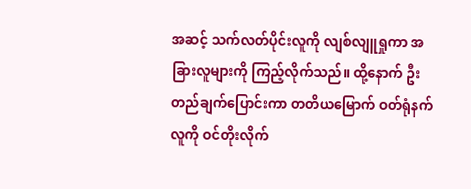အဆင့် သက်လတ်ပိုင်းလူကို လျစ်လျူရှုကာ အခြားလူများကို ကြည့်လိုက်သည်။ ထို့နောက် ဦးတည်ချက်ပြောင်းကာ တတိယမြောက် ဝတ်ရုံနက်လူကို ဝင်တိုးလိုက်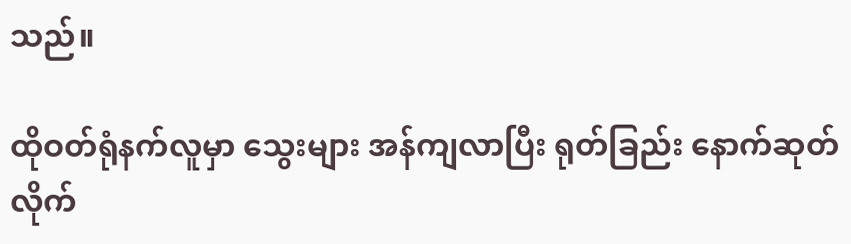သည်။

ထိုဝတ်ရုံနက်လူမှာ သွေးများ အန်ကျလာပြီး ရုတ်ခြည်း နောက်ဆုတ်လိုက်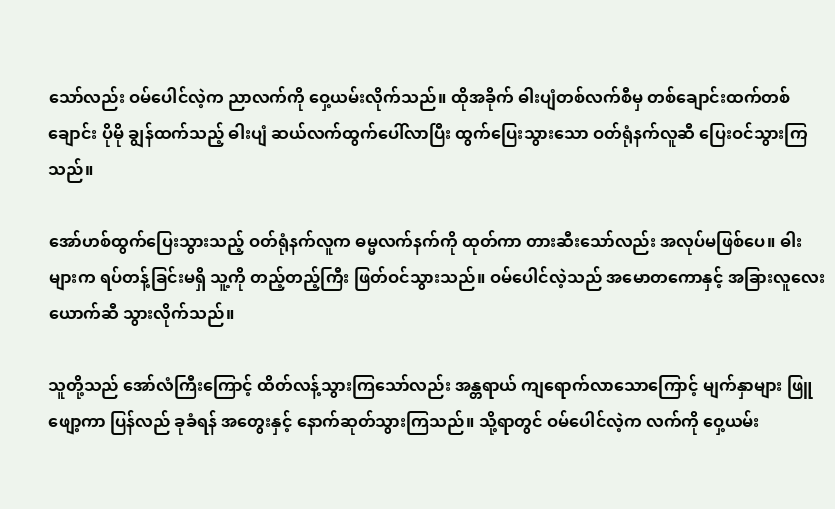သော်လည်း ဝမ်ပေါင်လဲ့က ညာလက်ကို ဝှေ့ယမ်းလိုက်သည်။ ထိုအခိုက် ဓါးပျံတစ်လက်စီမှ တစ်ချောင်းထက်တစ်ချောင်း ပိုမို ချွန်ထက်သည့် ဓါးပျံ ဆယ်လက်ထွက်ပေါ်လာပြီး ထွက်ပြေးသွားသော ဝတ်ရုံနက်လူဆီ ပြေးဝင်သွားကြသည်။

အော်ဟစ်ထွက်ပြေးသွားသည့် ဝတ်ရုံနက်လူက ဓမ္မလက်နက်ကို ထုတ်ကာ တားဆီးသော်လည်း အလုပ်မဖြစ်ပေ။ ဓါးများက ရပ်တန့်ခြင်းမရှိ သူ့ကို တည့်တည့်ကြီး ဖြတ်ဝင်သွားသည်။ ဝမ်ပေါင်လဲ့သည် အမောတကောနှင့် အခြားလူ‌လေးယောက်ဆီ သွားလိုက်သည်။

သူတို့သည် အော်လံကြီးကြောင့် ထိတ်လန့်သွားကြသော်လည်း အန္တရာယ် ကျရောက်လာသောကြောင့် မျက်နှာများ ဖြူဖျော့ကာ ပြန်လည် ခုခံရန် အတွေးနှင့် နောက်ဆုတ်သွားကြသည်။ သို့ရာတွင် ဝမ်ပေါင်လဲ့က လက်ကို ဝှေ့ယမ်း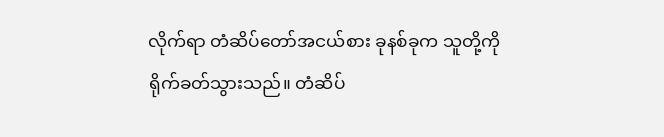လိုက်ရာ တံဆိပ်တော်အငယ်စား ခုနစ်ခုက သူတို့ကို ရိုက်ခတ်သွားသည်။ တံဆိပ်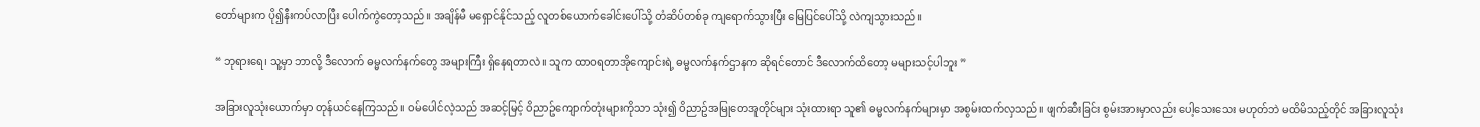တော်များက ပို၍နီးကပ်လာပြီး ပေါက်ကွဲတော့သည်။ အချိန်မီ မရှောင်နိုင်သည့် လူတစ်ယောက်ခေါင်းပေါ်သို့ တံဆိပ်တစ်ခု ကျရောက်သွားပြီး မြေပြင်ပေါ်သို့ လဲကျသွားသည်။

“ ဘုရားရေ၊ သူ့မှာ ဘာလို့ ဒီလောက် ဓမ္မလက်နက်တွေ အများကြီး ရှိနေရတာလဲ။ သူက ထာဝရတာအိုကျောင်းရဲ့ ဓမ္မလက်နက်ဌာနက ဆိုရင်တောင် ဒီလောက်ထိတော့ မများသင့်ပါဘူး ”

အခြားလူသုံးယောက်မှာ တုန်ယင်နေကြသည်။ ဝမ်ပေါင်လဲ့သည် အဆင့်မြင့် ဝိညာဥ်ကျောက်တုံးများကိုသာ သုံး၍ ဝိညာဥ်အမြုတေအူတိုင်များ သုံးထားရာ သူ၏ ဓမ္မလက်နက်များမှာ အစွမ်းထက်လှသည်။ ဖျက်ဆီးခြင်း စွမ်းအားမှာလည်း ပေါ့သေးသေး မဟုတ်ဘဲ မထိမိသည့်တိုင် အခြားလူသုံး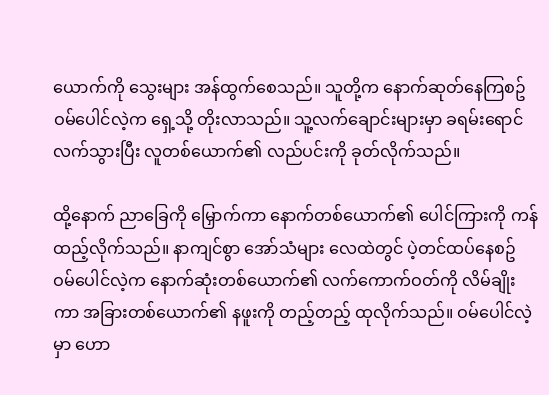ယောက်ကို သွေးများ အန်ထွက်စေသည်။ သူတို့က နောက်ဆုတ်နေကြစဥ် ဝမ်ပေါင်လဲ့က ရှေ့သို့ တိုးလာသည်။ သူ့လက်ချောင်းများမှာ ခရမ်းရောင်လက်သွားပြီး လူတစ်ယောက်၏ လည်ပင်းကို ခုတ်လိုက်သည်။

ထို့နောက် ညာခြေကို မြှောက်ကာ နောက်တစ်ယောက်၏ ပေါင်ကြားကို ကန်ထည့်လိုက်သည်။ နာကျင်စွာ အော်သံများ လေထဲတွင် ပဲ့တင်ထပ်နေစဥ် ဝမ်ပေါင်လဲ့က နောက်ဆုံးတစ်ယောက်၏ လက်ကောက်ဝတ်ကို လိမ်ချိုးကာ အခြားတစ်ယောက်၏ နဖူးကို တည့်တည့် ထုလိုက်သည်။ ဝမ်ပေါင်လဲ့မှာ ဟော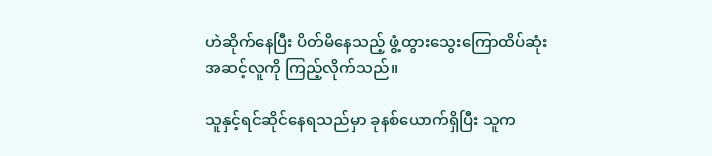ဟဲဆိုက်နေပြီး ပိတ်မိနေသည့် ဖွံ့ထွားသွေးကြောထိပ်ဆုံးအဆင့်လူကို ကြည့်လိုက်သည်။

သူနှင့်ရင်ဆိုင်နေရသည်မှာ ခုနစ်ယောက်ရှိပြီး သူက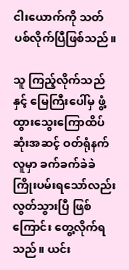ငါးယောက်ကို သတ်ပစ်လိုက်ပြီဖြစ်သည်။

သူ ကြည့်လိုက်သည်နှင့် မြေကြီးပေါ်မှ ဖွံ့ထွားသွေးကြောထိပ်ဆုံးအဆင့် ဝတ်ရုံနက်လူမှာ ခက်ခက်ခဲခဲ ကြိုးပမ်းရသော်လည်း လွတ်သွားပြီ ဖြစ်ကြောင်း တွေ့လိုက်ရသည်။ ယင်း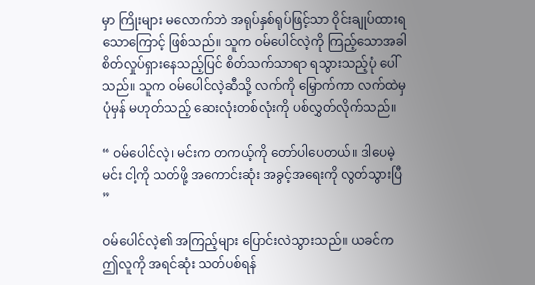မှာ ကြိုးများ မလောက်ဘဲ အရုပ်နှစ်ရုပ်ဖြင့်သာ ဝိုင်းချုပ်ထားရသောကြောင့် ဖြစ်သည်။ သူက ဝမ်ပေါင်လဲ့ကို ကြည့်သောအခါ စိတ်လှုပ်ရှားနေသည့်ပြင် စိတ်သက်သာရာ ရသွားသည့်ပုံ ပေါ်သည်။ သူက ဝမ်ပေါင်လဲ့ဆီသို့ လက်ကို မြှောက်ကာ လက်ထဲမှ ပုံမှန် မဟုတ်သည့် ဆေးလုံးတစ်လုံးကို ပစ်လွှတ်လိုက်သည်။

“ ဝမ်ပေါင်လဲ့၊ မင်းက တကယ့်ကို တော်ပါပေတယ်။ ဒါပေမဲ့ မင်း ငါ့ကို သတ်ဖို့ အကောင်းဆုံး အခွင့်အရေးကို လွတ်သွားပြီ ”

ဝမ်ပေါင်လဲ့၏ အကြည့်များ ပြောင်းလဲသွားသည်။ ယခင်က ဤလူကို အရင်ဆုံး သတ်ပစ်ရန်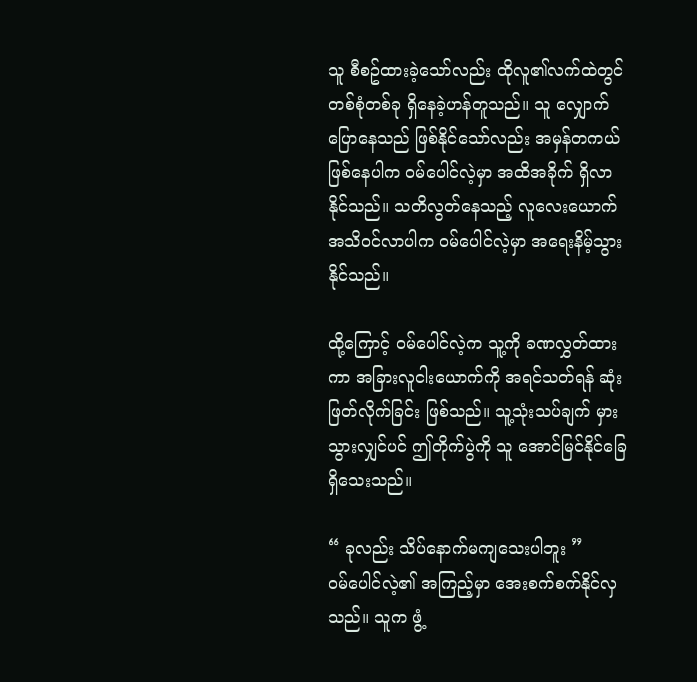သူ စီစဥ်ထားခဲ့သော်လည်း ထိုလူ၏လက်ထဲတွင် တစ်စုံတစ်ခု ရှိနေခဲ့ဟန်တူသည်။ သူ လျှောက်ပြောနေသည် ဖြစ်နိုင်သော်လည်း အမှန်တကယ် ဖြစ်နေပါက ဝမ်‌ပေါင်လဲ့မှာ အထိအခိုက် ရှိလာနိုင်သည်။ သတိလွတ်နေသည့် လူလေးယောက် အသိဝင်လာပါက ဝမ်ပေါင်လဲ့မှာ အရေးနိမ့်သွားနိုင်သည်။

ထို့ကြောင့် ဝမ်ပေါင်လဲ့က သူ့ကို ခဏလွှတ်ထားကာ အခြားလူငါးယောက်ကို အရင်သတ်ရန် ဆုံးဖြတ်လိုက်ခြင်း ဖြစ်သည်။ သူ့သုံးသပ်ချက် မှားသွားလျှင်ပင် ဤတိုက်ပွဲကို သူ အောင်မြင်နိုင်ခြေ ရှိသေးသည်။

“ ခုလည်း သိပ်နောက်မကျသေးပါဘူး ”
ဝမ်ပေါင်လဲ့၏ အကြည့်မှာ အေးစက်စက်နိုင်လှသည်။ သူက ဖွံ့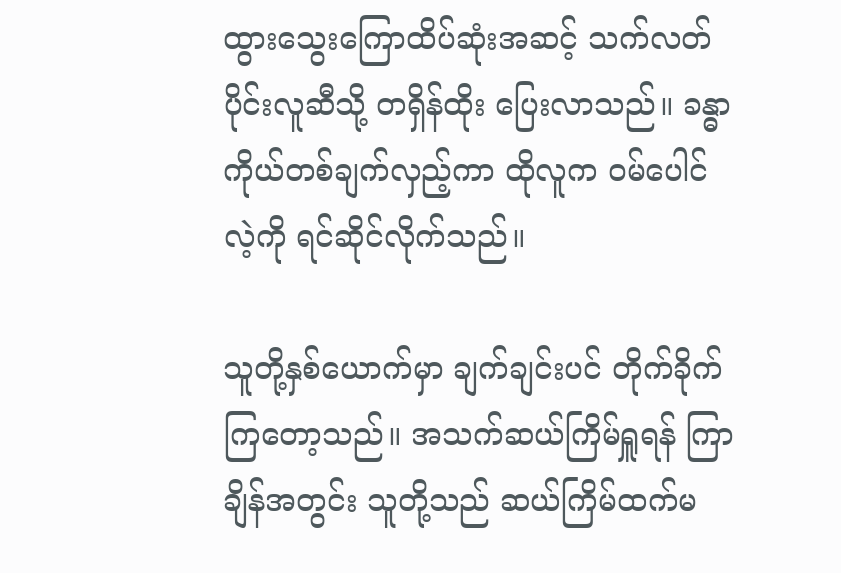ထွားသွေးကြောထိပ်ဆုံးအဆင့် သက်လတ်ပိုင်းလူဆီသို့ တရှိန်ထိုး ပြေးလာသည်။ ခန္ဓာကိုယ်တစ်ချက်လှည့်ကာ ထိုလူက ဝမ်ပေါင်လဲ့ကို ရင်ဆိုင်လိုက်သည်။

သူတို့နှစ်ယောက်မှာ ချက်ချင်းပင် တိုက်ခိုက်ကြတော့သည်။ အသက်ဆယ်ကြိမ်ရှူရန် ကြာချိန်အတွင်း သူတို့သည် ဆယ်ကြိမ်ထက်မ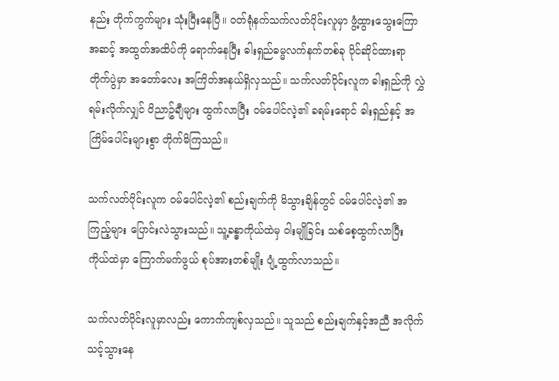နည်း တိုက်ကွက်များ သုံးပြီးနေပြီ။ ဝတ်ရုံနက်သက်လတ်ပိုင်းလူမှာ ဖွံ့ထွားသွေးကြောအဆင့် အထွတ်အထိပ်ကို ရောက်နေပြီး ဓါးရှည်ဓမ္မလက်နက်တစ်ခု ပိုင်ဆိုင်ထားရာ တိုက်ပွဲမှာ အတော်လေး အကြိတ်အနယ်ရှိလှသည်။ သက်လတ်ပိုင်းလူက ဓါးရှည်ကို လွှဲရမ်းလိုက်လျှင် ဝိညာဥ်ချီများ ထွက်လာပြီး ဝမ်‌ပေါင်လဲ့၏ ခရမ်းရောင် ဓါးရှည်နှင့် အကြိမ်ပေါင်းများစွာ တိုက်မိကြသည်။

သက်လတ်ပိုင်းလူက ဝမ်ပေါင်လဲ့၏ စည်းချက်ကို မိသွားချိန်တွင် ဝမ်ပေါင်လဲ့၏ အကြည့်များ ပြောင်းလဲသွားသည်။ သူ့ခန္ဓာကိုယ်ထဲမှ ဝါးမျိုခြင်း သစ်စေ့ထွက်လာပြီး ကိုယ်ထဲမှာ ကြောက်မက်ဖွယ် စုပ်အားတစ်မျိုး ပျံ့ထွက်လာသည်။

သက်လတ်ပိုင်းလူမှာလည်း ကောက်ကျစ်လှသည်။ သူသည် စည်းချက်နှင့်အညီ အလိုက်သင့်သွားနေ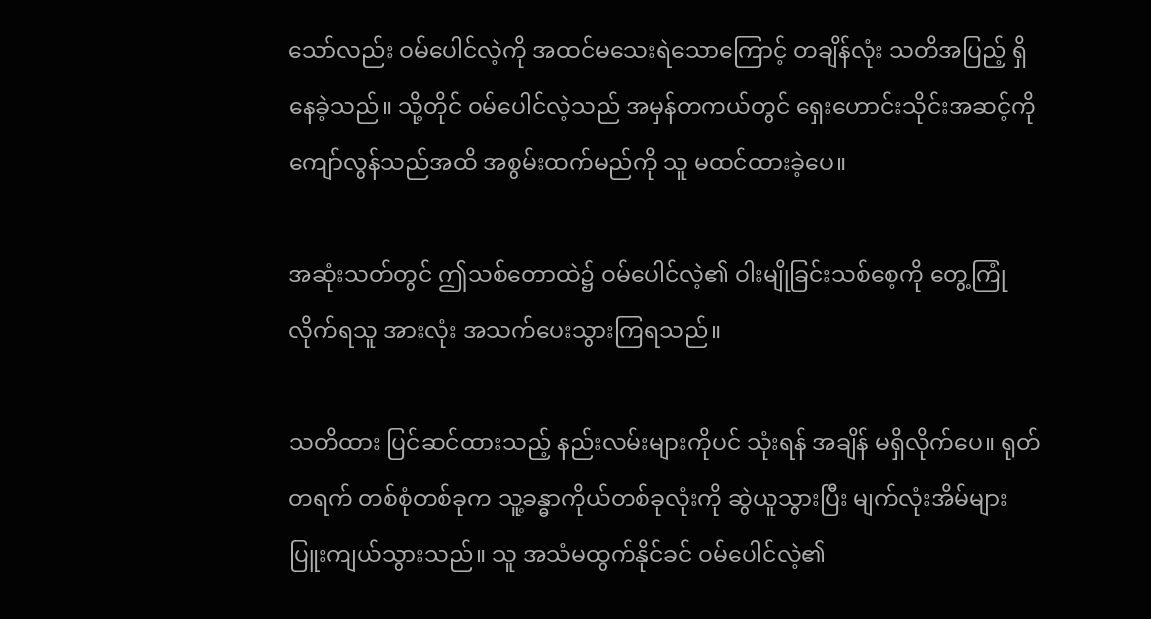သော်လည်း ဝမ်ပေါင်လဲ့ကို အထင်မသေးရဲသော‌ကြောင့် တချိန်လုံး သတိအပြည့် ရှိနေခဲ့သည်။ သို့တိုင် ဝမ်ပေါင်လဲ့သည် အမှန်တကယ်တွင် ရှေးဟောင်းသိုင်းအဆင့်ကို ကျော်လွန်သည်အထိ အစွမ်းထက်မည်ကို သူ မထင်ထားခဲ့ပေ။

အဆုံးသတ်တွင် ဤသစ်တောထဲ၌ ဝမ်ပေါင်လဲ့၏ ဝါးမျိုခြင်းသစ်စေ့ကို တွေ့ကြုံလိုက်ရသူ အားလုံး အသက်ပေးသွားကြရသည်။

သတိထား ပြင်ဆင်ထားသည့် နည်းလမ်းများကိုပင် သုံးရန် အချိန် မရှိလိုက်ပေ။ ရုတ်တရက် တစ်စုံတစ်ခုက သူ့ခန္ဓာကိုယ်တစ်ခုလုံးကို ဆွဲယူသွားပြီး မျက်လုံးအိမ်များ ပြူးကျယ်သွားသည်။ သူ အသံမထွက်နိုင်ခင် ဝမ်ပေါင်လဲ့၏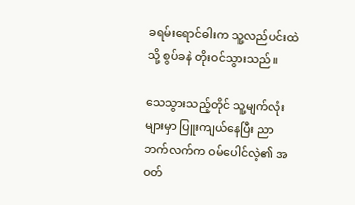ခရမ်းရောင်ဓါးက သူ့လည်ပင်းထဲသို့ စွပ်ခနဲ တိုးဝင်သွားသည်။

သေသွားသည့်တိုင် သူ့မျက်လုံးများမှာ ပြူးကျယ်နေပြီး ညာဘက်လက်က ဝမ်ပေါင်လဲ့၏ အဝတ်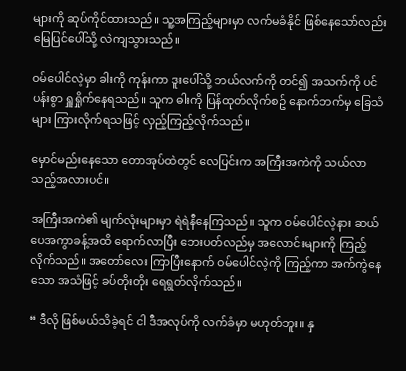များကို ဆုပ်ကိုင်ထားသည်။ သူ့အကြည့်များမှာ လက်မခံနိုင် ဖြစ်နေသော်လည်း မြေပြင်ပေါ်သို့ လဲကျသွားသည်။

ဝမ်ပေါင်လဲ့မှာ ခါးကို ကုန်းကာ ဒူးပေါ်သို့ ဘယ်လက်ကို တင်၍ အသက်ကို ပင်ပန်းစွာ ရှူရှိုက်နေရသည်။ သူက ဓါးကို ပြန်ထုတ်လိုက်စဥ် နောက်ဘက်မှ ခြေသံများ ကြားလိုက်ရသဖြင့် လှည့်ကြည့်လိုက်သည်။

မှောင်မည်းနေသော တောအုပ်ထဲတွင် လေပြင်းက အကြီးအကဲကို သယ်လာသည့်အလားပင်။

အကြီးအကဲ၏ မျက်လုံးများမှာ ရဲရဲနီနေကြသည်။ သူက ဝမ်ပေါင်လဲ့နား ဆယ်ပေအကွာခန့်အထိ ရောက်လာပြီး ဘေးပတ်လည်မှ အလောင်းများကို ကြည့်လိုက်သည်။ အတော်လေး ကြာပြီးနောက် ဝမ်ပေါင်လဲ့ကို ကြည့်ကာ အက်ကွဲနေသော အသံဖြင့် ခပ်တိုးတိုး ရေရွတ်လိုက်သည်။

“ ဒီလို ဖြစ်မယ်သိခဲ့ရင် ငါ ဒီအလုပ်ကို လက်ခံမှာ မဟုတ်ဘူး။ နှ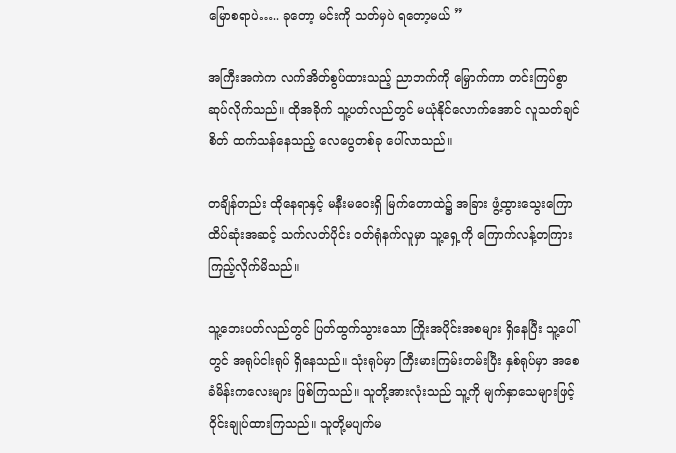မြောစရာပဲ….. ခုတော့ မင်းကို သတ်မှပဲ ရတော့မယ် ”

အကြီးအကဲက လက်အိတ်စွပ်ထားသည့် ညာဘက်ကို မြှောက်ကာ တင်းကြပ်စွာ ဆုပ်လိုက်သည်။ ထိုအခိုက် သူ့ပတ်လည်တွင် မယုံနိုင်လောက်အောင် လူသတ်ချင်စိတ် ထက်သန်နေသည့် လေပွေတစ်ခု ပေါ်လာသည်။

တချိန်တည်း ထိုနေရာနှင့် မနီးမဝေးရှိ မြက်တောထဲ၌ အခြား ဖွံ့ထွားသွေးကြောထိပ်ဆုံးအဆင့် သက်လတ်ပိုင်း ဝတ်ရုံနက်လူမှာ သူ့ရှေ့ကို ကြောက်လန့်တကြား ကြည့်လိုက်မိသည်။

သူ့ဘေးပတ်လည်တွင် ပြတ်ထွက်သွားသော ကြိုးအပိုင်းအစများ ရှိနေပြီး သူ့ပေါ်တွင် အရုပ်ငါးရုပ် ရှိနေသည်။ သုံးရုပ်မှာ ကြီးမားကြမ်းတမ်းပြီး နှစ်ရုပ်မှာ အစေခံမိန်းကလေးများ ဖြစ်ကြသည်။ သူတို့အားလုံးသည် သူ့ကို မျက်နှာသေများဖြင့် ဝိုင်းချုပ်ထားကြသည်။ သူတို့မပျက်မ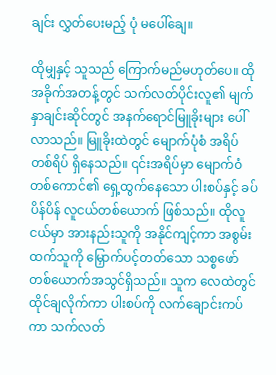ချင်း လွှတ်ပေးမည့် ပုံ မပေါ်ချေ။

ထိုမျှနှင့် သူသည် ကြောက်မည်မဟုတ်ပေ။ ထိုအခိုက်အတန့်တွင် သက်လတ်ပိုင်းလူ၏ မျက်နှာချင်းဆိုင်တွင် အနက်ရောင်မြူခိုးများ ပေါ်လာသည်။ မြူခိုးထဲတွင် မျောက်ပုံစံ အရိပ်တစ်ရိပ် ရှိနေသည်။ ၎င်းအရိပ်မှာ မျောက်ဝံတစ်ကောင်၏ ရှေ့ထွက်နေသော ပါးစပ်နှင့် ခပ်ပိန်ပိန် လူငယ်တစ်ယောက် ဖြစ်သည်။ ထိုလူငယ်မှာ အားနည်းသူကို အနိုင်ကျင့်ကာ အစွမ်းထက်သူကို မြှောက်ပင့်တတ်သော သစ္စဖော်တစ်ယောက်အသွင်ရှိသည်။ သူက လေထဲတွင် ထိုင်ချလိုက်ကာ ပါးစပ်ကို လက်ချောင်းကပ်ကာ သက်လတ်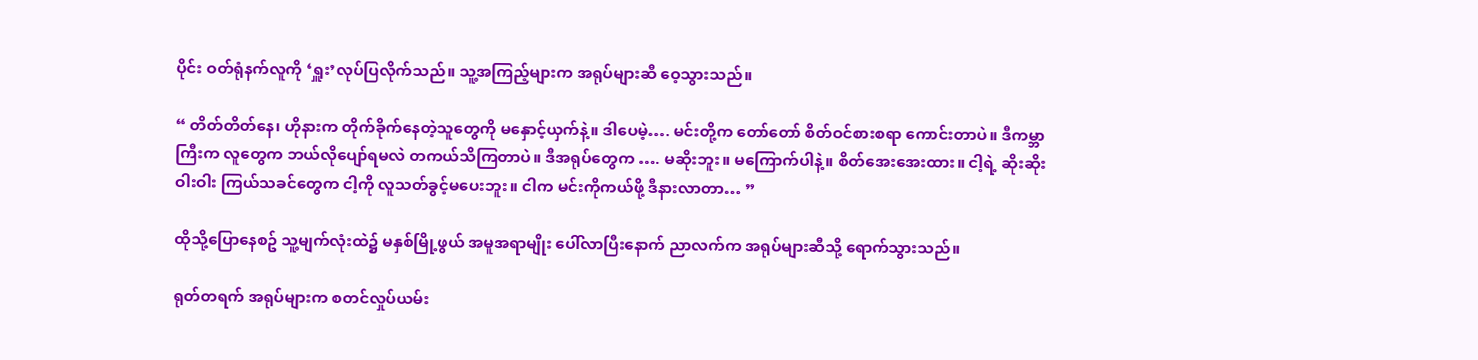ပိုင်း ဝတ်ရုံနက်လူကို ‘ရှူး’လုပ်ပြလိုက်သည်။ သူ့အကြည့်များက အရုပ်များဆီ ဝေ့သွားသည်။

“ တိတ်တိတ်နေ၊ ဟိုနားက တိုက်ခိုက်နေတဲ့သူတွေကို မနှောင့်ယှက်နဲ့။ ဒါပေမဲ့…. မင်းတို့က တော်တော် စိတ်ဝင်စားစရာ ကောင်းတာပဲ။ ဒီကမ္ဘာကြီးက လူတွေက ဘယ်လိုပျော်ရမလဲ တကယ်သိကြတာပဲ။ ဒီအရုပ်တွေက …. မဆိုးဘူး။ မကြောက်ပါနဲ့။ စိတ်အေးအေးထား။ ငါ့ရဲ့ ဆိုးဆိုးဝါးဝါး ကြယ်သခင်တွေက ငါ့ကို လူသတ်ခွင့်မပေးဘူး။ ငါက မင်းကိုကယ်ဖို့ ဒီနားလာတာ… ”

ထိုသို့ပြောနေစဥ် သူ့မျက်လုံးထဲ၌ မနှစ်မြို့ဖွယ် အမူအရာမျိုး ပေါ်လာပြီးနောက် ညာလက်က အရုပ်များဆီသို့ ရောက်သွားသည်။

ရုတ်တရက် အရုပ်များက စတင်လှုပ်ယမ်း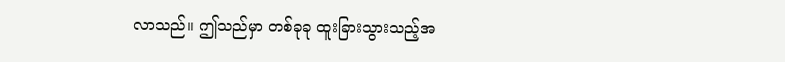လာသည်။ ဤသည်မှာ တစ်ခုခု ထူးခြားသွားသည့်အ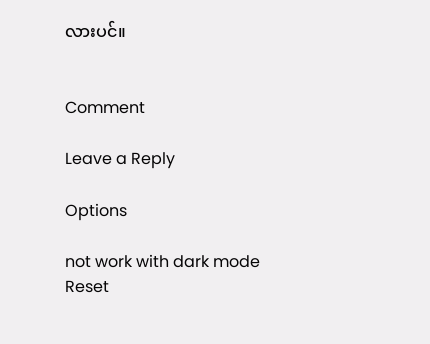လားပင်။


Comment

Leave a Reply

Options

not work with dark mode
Reset